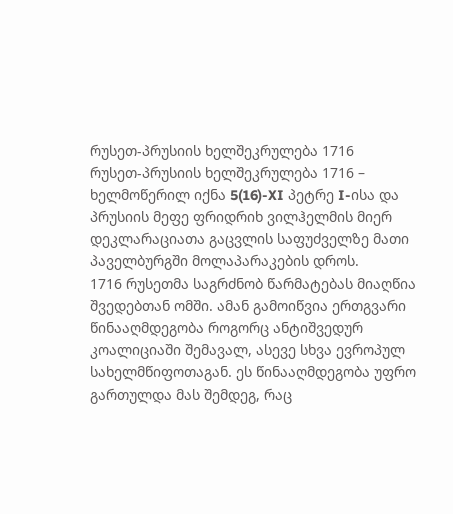რუსეთ-პრუსიის ხელშეკრულება 1716
რუსეთ-პრუსიის ხელშეკრულება 1716 – ხელმოწერილ იქნა 5(16)-XI პეტრე I-ისა და პრუსიის მეფე ფრიდრიხ ვილჰელმის მიერ დეკლარაციათა გაცვლის საფუძველზე მათი პაველბურგში მოლაპარაკების დროს.
1716 რუსეთმა საგრძნობ წარმატებას მიაღწია შვედებთან ომში. ამან გამოიწვია ერთგვარი წინააღმდეგობა როგორც ანტიშვედურ კოალიციაში შემავალ, ასევე სხვა ევროპულ სახელმწიფოთაგან. ეს წინააღმდეგობა უფრო გართულდა მას შემდეგ, რაც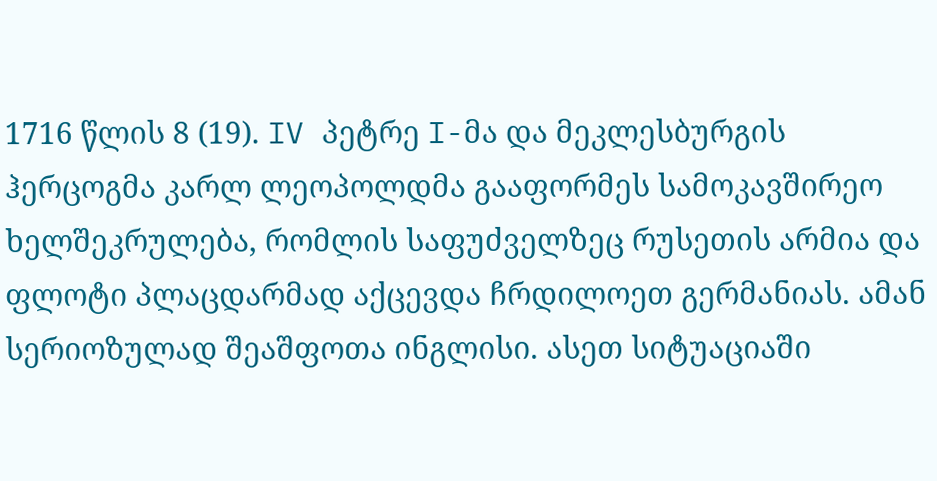1716 წლის 8 (19). IV პეტრე I-მა და მეკლესბურგის ჰერცოგმა კარლ ლეოპოლდმა გააფორმეს სამოკავშირეო ხელშეკრულება, რომლის საფუძველზეც რუსეთის არმია და ფლოტი პლაცდარმად აქცევდა ჩრდილოეთ გერმანიას. ამან სერიოზულად შეაშფოთა ინგლისი. ასეთ სიტუაციაში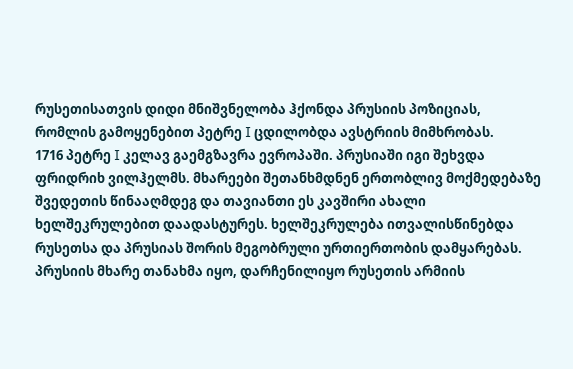რუსეთისათვის დიდი მნიშვნელობა ჰქონდა პრუსიის პოზიციას, რომლის გამოყენებით პეტრე I ცდილობდა ავსტრიის მიმხრობას.
1716 პეტრე I კელავ გაემგზავრა ევროპაში. პრუსიაში იგი შეხვდა ფრიდრიხ ვილჰელმს. მხარეები შეთანხმდნენ ერთობლივ მოქმედებაზე შვედეთის წინააღმდეგ და თავიანთი ეს კავშირი ახალი ხელშეკრულებით დაადასტურეს. ხელშეკრულება ითვალისწინებდა რუსეთსა და პრუსიას შორის მეგობრული ურთიერთობის დამყარებას. პრუსიის მხარე თანახმა იყო, დარჩენილიყო რუსეთის არმიის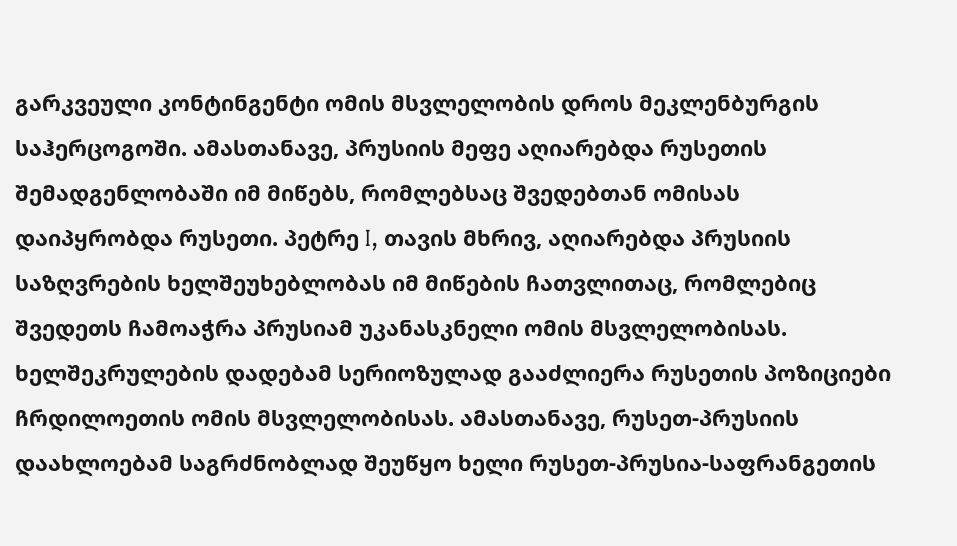გარკვეული კონტინგენტი ომის მსვლელობის დროს მეკლენბურგის საჰერცოგოში. ამასთანავე, პრუსიის მეფე აღიარებდა რუსეთის შემადგენლობაში იმ მიწებს, რომლებსაც შვედებთან ომისას დაიპყრობდა რუსეთი. პეტრე I, თავის მხრივ, აღიარებდა პრუსიის საზღვრების ხელშეუხებლობას იმ მიწების ჩათვლითაც, რომლებიც შვედეთს ჩამოაჭრა პრუსიამ უკანასკნელი ომის მსვლელობისას. ხელშეკრულების დადებამ სერიოზულად გააძლიერა რუსეთის პოზიციები ჩრდილოეთის ომის მსვლელობისას. ამასთანავე, რუსეთ-პრუსიის დაახლოებამ საგრძნობლად შეუწყო ხელი რუსეთ-პრუსია-საფრანგეთის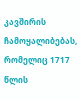კავშირის ჩამოყალიბებას, რომელიც 1717 წლის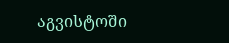აგვისტოში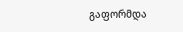გაფორმდა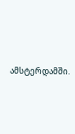ამსტერდამში.